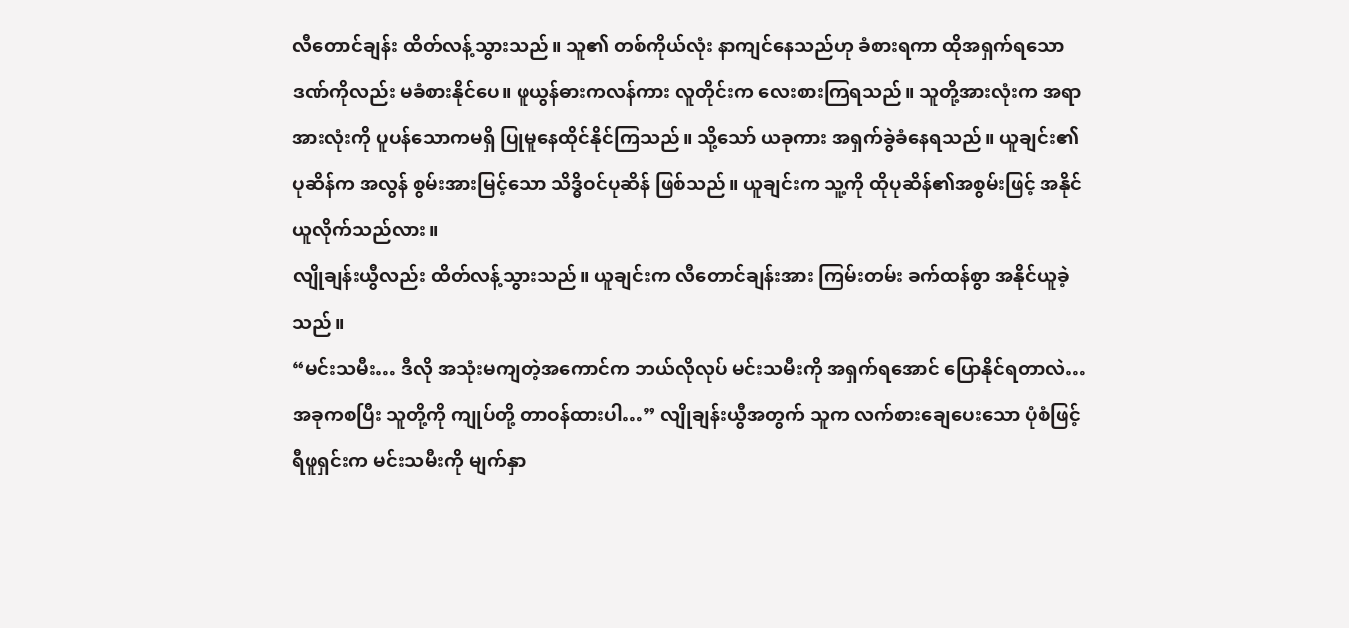လီတောင်ချန်း ထိတ်လန့်သွားသည်။ သူ၏ တစ်ကိုယ်လုံး နာကျင်နေသည်ဟု ခံစားရကာ ထိုအရှက်ရသော ဒဏ်ကိုလည်း မခံစားနိုင်ပေ။ ဖူယွန်ဓားကလန်ကား လူတိုင်းက လေးစားကြရသည်။ သူတို့အားလုံးက အရာအားလုံးကို ပူပန်သောကမရှိ ပြုမူနေထိုင်နိုင်ကြသည်။ သို့သော် ယခုကား အရှက်ခွဲခံနေရသည်။ ယူချင်း၏ ပုဆိန်က အလွန် စွမ်းအားမြင့်သော သိဒ္ဓိဝင်ပုဆိန် ဖြစ်သည်။ ယူချင်းက သူ့ကို ထိုပုဆိန်၏အစွမ်းဖြင့် အနိုင်ယူလိုက်သည်လား။
လျိုချန်းယွီလည်း ထိတ်လန့်သွားသည်။ ယူချင်းက လီတောင်ချန်းအား ကြမ်းတမ်း ခက်ထန်စွာ အနိုင်ယူခဲ့သည်။
“မင်းသမီး… ဒီလို အသုံးမကျတဲ့အကောင်က ဘယ်လိုလုပ် မင်းသမီးကို အရှက်ရအောင် ပြောနိုင်ရတာလဲ… အခုကစပြီး သူတို့ကို ကျုပ်တို့ တာဝန်ထားပါ…” လျိုချန်းယွီအတွက် သူက လက်စားချေပေးသော ပုံစံဖြင့် ရီဖူရှင်းက မင်းသမီးကို မျက်နှာ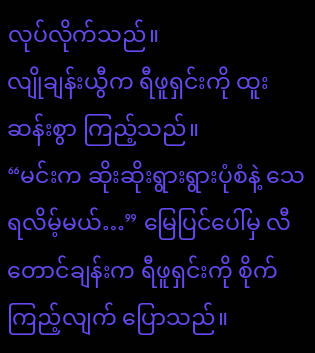လုပ်လိုက်သည်။
လျိုချန်းယွီက ရီဖူရှင်းကို ထူးဆန်းစွာ ကြည့်သည်။
“မင်းက ဆိုးဆိုးရွားရွားပုံစံနဲ့ သေရလိမ့်မယ်…” မြေပြင်ပေါ်မှ လီတောင်ချန်းက ရီဖူရှင်းကို စိုက်ကြည့်လျက် ပြောသည်။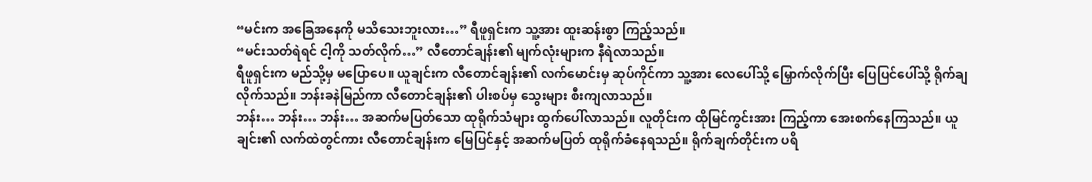“မင်းက အခြေအနေကို မသိသေးဘူးလား…” ရီဖူရှင်းက သူ့အား ထူးဆန်းစွာ ကြည့်သည်။
“မင်းသတ်ရဲရင် ငါ့ကို သတ်လိုက်…” လီတောင်ချန်း၏ မျက်လုံးများက နီရဲလာသည်။
ရီဖူရှင်းက မည်သို့မှ မပြောပေ။ ယူချင်းက လီတောင်ချန်း၏ လက်မောင်းမှ ဆုပ်ကိုင်ကာ သူ့အား လေပေါ်သို့ မြှောက်လိုက်ပြီး ပြေပြင်ပေါ်သို့ ရိုက်ချလိုက်သည်။ ဘန်းခနဲမြည်ကာ လီတောင်ချန်း၏ ပါးစပ်မှ သွေးများ စီးကျလာသည်။
ဘန်း… ဘန်း… ဘန်း… အဆက်မပြတ်သော ထုရိုက်သံများ ထွက်ပေါ်လာသည်။ လူတိုင်းက ထိုမြင်ကွင်းအား ကြည့်ကာ အေးစက်နေကြသည်။ ယူချင်း၏ လက်ထဲတွင်ကား လီတောင်ချန်းက မြေပြင်နှင့် အဆက်မပြတ် ထုရိုက်ခံနေရသည်။ ရိုက်ချက်တိုင်းက ပရိ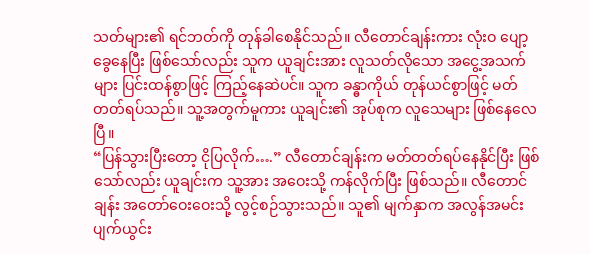သတ်များ၏ ရင်ဘတ်ကို တုန်ခါစေနိုင်သည်။ လီတောင်ချန်းကား လုံးဝ ပျော့ခွေနေပြီး ဖြစ်သော်လည်း သူက ယူချင်းအား လူသတ်လိုသော အငွေ့အသက်များ ပြင်းထန်စွာဖြင့် ကြည့်နေဆဲပင်။ သူက ခန္ဓာကိုယ် တုန်ယင်စွာဖြင့် မတ်တတ်ရပ်သည်။ သူ့အတွက်မူကား ယူချင်း၏ အုပ်စုက လူသေများ ဖြစ်နေလေပြီ။
“ပြန်သွားပြီးတော့ ငိုပြလိုက်….” လီတောင်ချန်းက မတ်တတ်ရပ်နေနိုင်ပြီး ဖြစ်သော်လည်း ယူချင်းက သူ့အား အဝေးသို့ ကန်လိုက်ပြီး ဖြစ်သည်။ လီတောင်ချန်း အတော်ဝေးဝေးသို့ လွင့်စဉ်သွားသည်။ သူ၏ မျက်နှာက အလွန်အမင်း ပျက်ယွင်း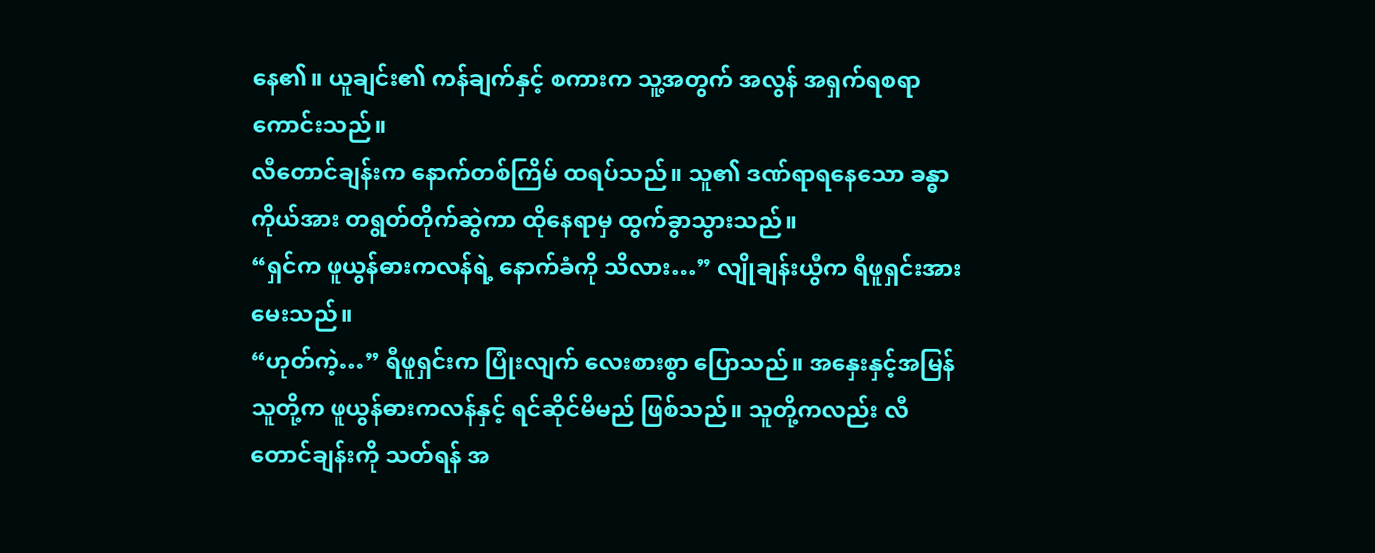နေ၏။ ယူချင်း၏ ကန်ချက်နှင့် စကားက သူ့အတွက် အလွန် အရှက်ရစရာ ကောင်းသည်။
လီတောင်ချန်းက နောက်တစ်ကြိမ် ထရပ်သည်။ သူ၏ ဒဏ်ရာရနေသော ခန္ဓာကိုယ်အား တရွတ်တိုက်ဆွဲကာ ထိုနေရာမှ ထွက်ခွာသွားသည်။
“ရှင်က ဖူယွန်ဓားကလန်ရဲ့ နောက်ခံကို သိလား…” လျိုချန်းယွီက ရီဖူရှင်းအား မေးသည်။
“ဟုတ်ကဲ့…” ရီဖူရှင်းက ပြုံးလျက် လေးစားစွာ ပြောသည်။ အနှေးနှင့်အမြန် သူတို့က ဖူယွန်ဓားကလန်နှင့် ရင်ဆိုင်မိမည် ဖြစ်သည်။ သူတို့ကလည်း လီတောင်ချန်းကို သတ်ရန် အ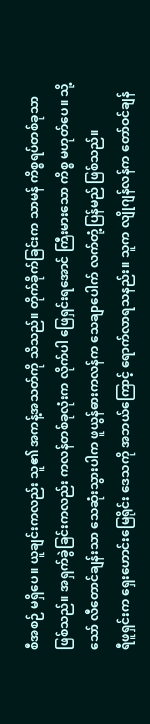စီအစဉ် မရှိပေ။ ယူချင်းကလည်း သူ၏ အကန့်အသတ်ကို သိသည်။ တိုက်ခိုက်ခြင်းက သာမန် ကိစ္စရပ်တစ်ခုသာ ဖြစ်သည်။ အရှက်ခွဲခြင်းကလည်း ကလန်တစ်ခုလုံးက လိုက်ပါ ဖြေရှင်းရအောင် ကြီးမားသော ကိစ္စ မဟုတ်ပေ။ သို့သော် လီတောင်ချန်းသာ သေဆုံးသွားပါက ဖူယွန်ဓားကလန်က သေချာပေါက် လက်တုံ့ပြန်မည် ဖြစ်သည်။
ရီဖူရှင်းက ရှေးဟောင်းမြေရိုင်း ဒေသကို အဘယ်ကြောင့် ရောက်လာရသနည်း။ သူက လျိုဂျန်လန်က တော်ဝင်ချန်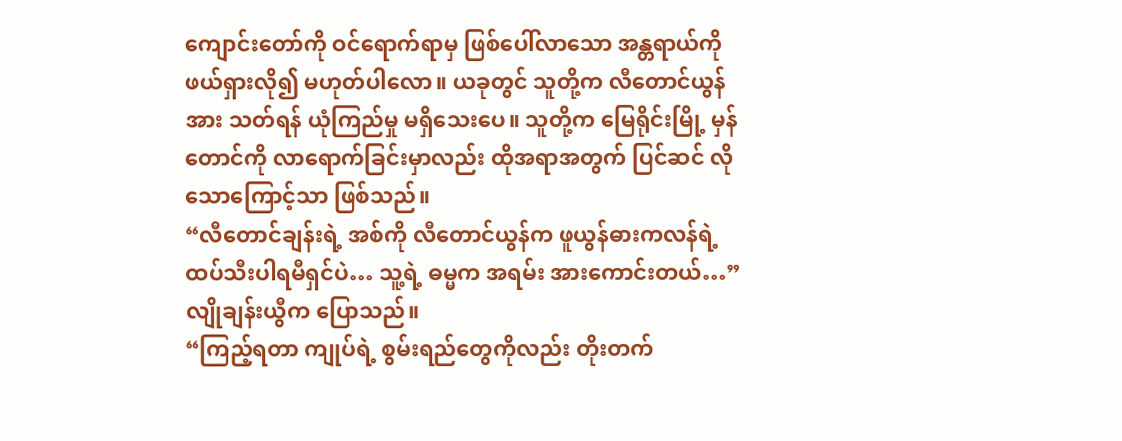ကျောင်းတော်ကို ဝင်ရောက်ရာမှ ဖြစ်ပေါ်လာသော အန္တရာယ်ကို ဖယ်ရှားလို၍ မဟုတ်ပါလော။ ယခုတွင် သူတို့က လီတောင်ယွန်အား သတ်ရန် ယုံကြည်မှု မရှိသေးပေ။ သူတို့က မြေရိုင်းမြို့ မှန်တောင်ကို လာရောက်ခြင်းမှာလည်း ထိုအရာအတွက် ပြင်ဆင် လိုသောကြောင့်သာ ဖြစ်သည်။
“လီတောင်ချန်းရဲ့ အစ်ကို လီတောင်ယွန်က ဖူယွန်ဓားကလန်ရဲ့ ထပ်သီးပါရမီရှင်ပဲ… သူ့ရဲ့ ဓမ္မက အရမ်း အားကောင်းတယ်…” လျိုချန်းယွီက ပြောသည်။
“ကြည့်ရတာ ကျုပ်ရဲ့ စွမ်းရည်တွေကိုလည်း တိုးတက်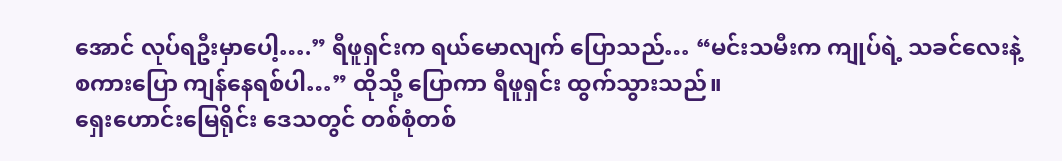အောင် လုပ်ရဦးမှာပေါ့….” ရီဖူရှင်းက ရယ်မောလျက် ပြောသည်… “မင်းသမီးက ကျုပ်ရဲ့ သခင်လေးနဲ့ စကားပြော ကျန်နေရစ်ပါ…” ထိုသို့ ပြောကာ ရီဖူရှင်း ထွက်သွားသည်။
ရှေးဟောင်းမြေရိုင်း ဒေသတွင် တစ်စုံတစ်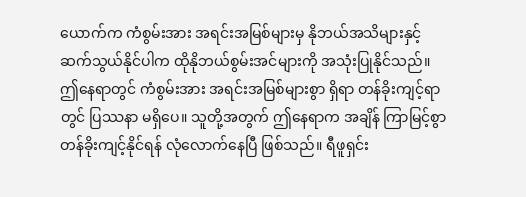ယောက်က ကံစွမ်းအား အရင်းအမြစ်များမှ နိုဘယ်အသိများနှင့် ဆက်သွယ်နိုင်ပါက ထိုနိုဘယ်စွမ်းအင်များကို အသုံးပြုနိုင်သည်။ ဤနေရာတွင် ကံစွမ်းအား အရင်းအမြစ်များစွာ ရှိရာ တန်ခိုးကျင့်ရာတွင် ပြဿနာ မရှိပေ။ သူတို့အတွက် ဤနေရာက အချိန် ကြာမြင့်စွာ တန်ခိုးကျင့်နိုင်ရန် လုံလောက်နေပြီ ဖြစ်သည်။ ရီဖူရှင်း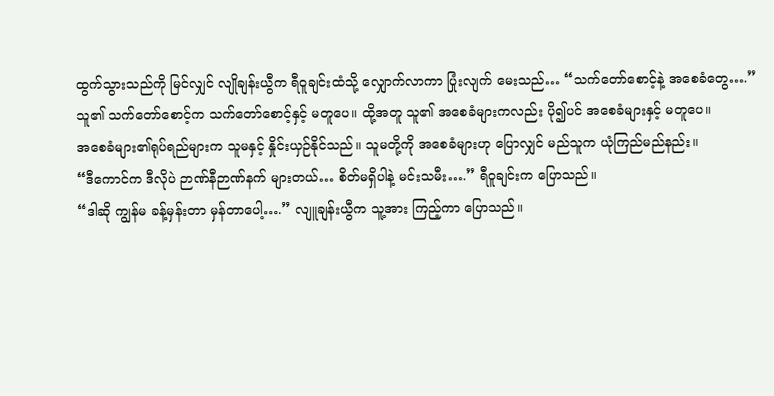ထွက်သွားသည်ကို မြင်လျှင် လျိုချန်းယွီက ရီဝူချင်းထံသို့ လျှောက်လာကာ ပြုံးလျက် မေးသည်… “သက်တော်စောင့်နဲ့ အစေခံတွေ….”
သူ၏ သက်တော်စောင့်က သက်တော်စောင့်နှင့် မတူပေ။ ထို့အတူ သူ၏ အစေခံများကလည်း ပို၍ပင် အစေခံများနှင့် မတူပေ။
အစေခံများ၏ရုပ်ရည်များက သူမနှင့် နှိုင်းယှဉ်နိုင်သည်။ သူမတို့ကို အစေခံများဟု ပြောလျှင် မည်သူက ယုံကြည်မည်နည်း။
“ဒီကောင်က ဒီလိုပဲ ဉာဏ်နီဉာဏ်နက် များတယ်… စိတ်မရှိပါနဲ့ မင်းသမီး….” ရီဝူချင်းက ပြောသည်။
“ဒါဆို ကျွန်မ ခန့်မှန်းတာ မှန်တာပေါ့….” လျူချန်းယွီက သူ့အား ကြည့်ကာ ပြောသည်။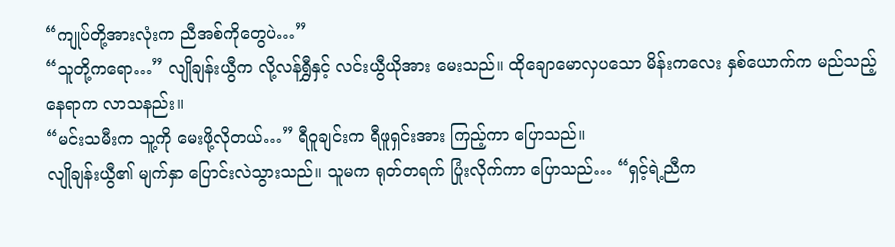“ကျုပ်တို့အားလုံးက ညီအစ်ကိုတွေပဲ…”
“သူတို့ကရော…” လျိုချန်းယွီက လို့လန်ရွှီနှင့် လင်းယွီယိုအား မေးသည်။ ထိုချောမောလှပသော မိန်းကလေး နှစ်ယောက်က မည်သည့်နေရာက လာသနည်း။
“မင်းသမီးက သူ့ကို မေးဖို့လိုတယ်…” ရီဝူချင်းက ရီဖူရှင်းအား ကြည့်ကာ ပြောသည်။
လျိုချန်းယွီ၏ မျက်နှာ ပြောင်းလဲသွားသည်။ သူမက ရုတ်တရက် ပြုံးလိုက်ကာ ပြောသည်… “ရှင့်ရဲ့ညီက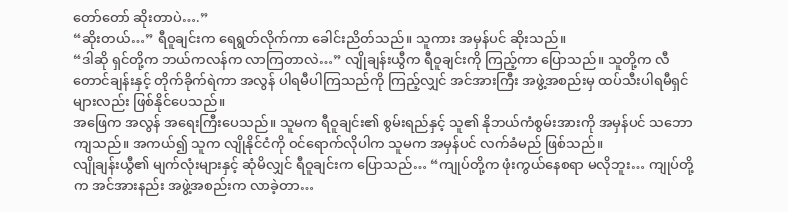တော်တော် ဆိုးတာပဲ….”
“ဆိုးတယ်…” ရီဝူချင်းက ရေရွတ်လိုက်ကာ ခေါင်းညိတ်သည်။ သူကား အမှန်ပင် ဆိုးသည်။
“ဒါဆို ရှင်တို့က ဘယ်ကလန်က လာကြတာလဲ…” လျိုချန်းယွီက ရီဝူချင်းကို ကြည့်ကာ ပြောသည်။ သူတို့က လီတောင်ချန်းနှင့် တိုက်ခိုက်ရဲကာ အလွန် ပါရမီပါကြသည်ကို ကြည့်လျှင် အင်အားကြီး အဖွဲ့အစည်းမှ ထပ်သီးပါရမီရှင်များလည်း ဖြစ်နိုင်ပေသည်။
အဖြေက အလွန် အရေးကြီးပေသည်။ သူမက ရီဝူချင်း၏ စွမ်းရည်နှင့် သူ၏ နိုဘယ်ကံစွမ်းအားကို အမှန်ပင် သဘောကျသည်။ အကယ်၍ သူက လျိုနိုင်ငံကို ဝင်ရောက်လိုပါက သူမက အမှန်ပင် လက်ခံမည် ဖြစ်သည်။
လျိုချန်းယွီ၏ မျက်လုံးများနှင့် ဆုံမိလျှင် ရီဝူချင်းက ပြောသည်… “ကျုပ်တို့က ဖုံးကွယ်နေစရာ မလိုဘူး… ကျုပ်တို့က အင်အားနည်း အဖွဲ့အစည်းက လာခဲ့တာ…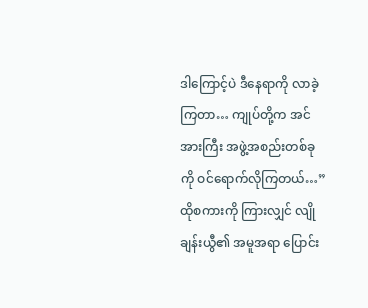ဒါကြောင့်ပဲ ဒီနေရာကို လာခဲ့ကြတာ… ကျုပ်တို့က အင်အားကြီး အဖွဲ့အစည်းတစ်ခုကို ဝင်ရောက်လိုကြတယ်…”
ထိုစကားကို ကြားလျှင် လျိုချန်းယွီ၏ အမူအရာ ပြောင်း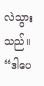လဲသွားသည်။
“ဒါပေ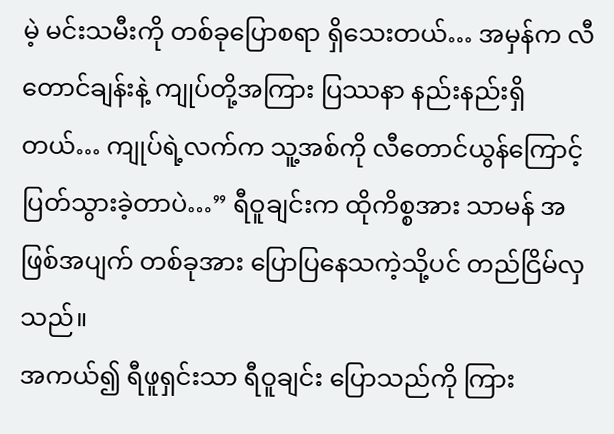မဲ့ မင်းသမီးကို တစ်ခုပြောစရာ ရှိသေးတယ်… အမှန်က လီတောင်ချန်းနဲ့ ကျုပ်တို့အကြား ပြဿနာ နည်းနည်းရှိတယ်… ကျုပ်ရဲ့လက်က သူ့အစ်ကို လီတောင်ယွန်ကြောင့် ပြတ်သွားခဲ့တာပဲ…” ရီဝူချင်းက ထိုကိစ္စအား သာမန် အဖြစ်အပျက် တစ်ခုအား ပြောပြနေသကဲ့သို့ပင် တည်ငြိမ်လှသည်။
အကယ်၍ ရီဖူရှင်းသာ ရီဝူချင်း ပြောသည်ကို ကြား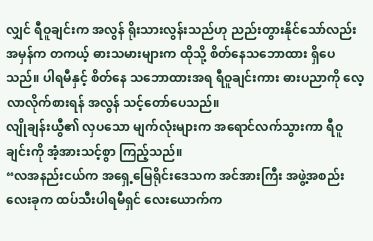လျှင် ရီဝူချင်းက အလွန် ရိုးသားလွန်းသည်ဟု ညည်းတွားနိုင်သော်လည်း အမှန်က တကယ့် ဓားသမားများက ထိုသို့ စိတ်နေသဘောထား ရှိပေသည်။ ပါရမီနှင့် စိတ်နေ သဘောထားအရ ရီဝူချင်းကား ဓားပညာကို လေ့လာလိုက်စားရန် အလွန် သင့်တော်ပေသည်။
လျိုချန်းယွီ၏ လှပသော မျက်လုံးများက အရောင်လက်သွားကာ ရီဝူချင်းကို အံ့အားသင့်စွာ ကြည့်သည်။
“လအနည်းငယ်က အရှေ့မြေရိုင်းဒေသက အင်အားကြီး အဖွဲ့အစည်းလေးခုက ထပ်သီးပါရမီရှင် လေးယောက်က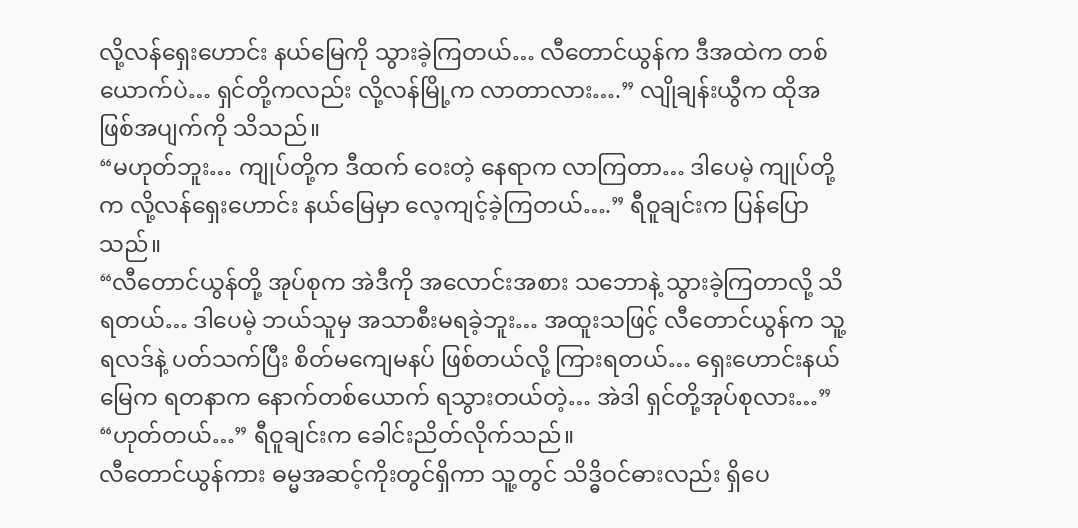လို့လန်ရှေးဟောင်း နယ်မြေကို သွားခဲ့ကြတယ်… လီတောင်ယွန်က ဒီအထဲက တစ်ယောက်ပဲ… ရှင်တို့ကလည်း လို့လန်မြို့က လာတာလား….” လျိုချန်းယွီက ထိုအဖြစ်အပျက်ကို သိသည်။
“မဟုတ်ဘူး… ကျုပ်တို့က ဒီထက် ဝေးတဲ့ နေရာက လာကြတာ… ဒါပေမဲ့ ကျုပ်တို့က လို့လန်ရှေးဟောင်း နယ်မြေမှာ လေ့ကျင့်ခဲ့ကြတယ်….” ရီဝူချင်းက ပြန်ပြောသည်။
“လီတောင်ယွန်တို့ အုပ်စုက အဲဒီကို အလောင်းအစား သဘောနဲ့ သွားခဲ့ကြတာလို့ သိရတယ်… ဒါပေမဲ့ ဘယ်သူမှ အသာစီးမရခဲ့ဘူး… အထူးသဖြင့် လီတောင်ယွန်က သူ့ရလဒ်နဲ့ ပတ်သက်ပြီး စိတ်မကျေမနပ် ဖြစ်တယ်လို့ ကြားရတယ်… ရှေးဟောင်းနယ်မြေက ရတနာက နောက်တစ်ယောက် ရသွားတယ်တဲ့… အဲဒါ ရှင်တို့အုပ်စုလား…”
“ဟုတ်တယ်…” ရီဝူချင်းက ခေါင်းညိတ်လိုက်သည်။
လီတောင်ယွန်ကား ဓမ္မအဆင့်ကိုးတွင်ရှိကာ သူ့တွင် သိဒ္ဓိဝင်ဓားလည်း ရှိပေ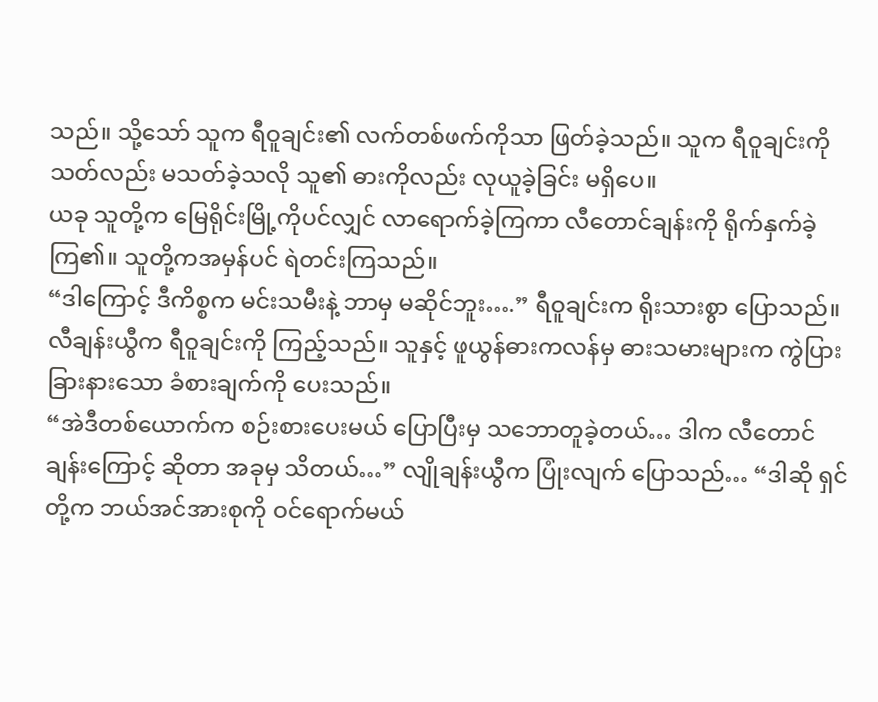သည်။ သို့သော် သူက ရီဝူချင်း၏ လက်တစ်ဖက်ကိုသာ ဖြတ်ခဲ့သည်။ သူက ရီဝူချင်းကို သတ်လည်း မသတ်ခဲ့သလို သူ၏ ဓားကိုလည်း လုယူခဲ့ခြင်း မရှိပေ။
ယခု သူတို့က မြေရိုင်းမြို့ကိုပင်လျှင် လာရောက်ခဲ့ကြကာ လီတောင်ချန်းကို ရိုက်နှက်ခဲ့ကြ၏။ သူတို့ကအမှန်ပင် ရဲတင်းကြသည်။
“ဒါကြောင့် ဒီကိစ္စက မင်းသမီးနဲ့ ဘာမှ မဆိုင်ဘူး….” ရီဝူချင်းက ရိုးသားစွာ ပြောသည်။
လီချန်းယွီက ရီဝူချင်းကို ကြည့်သည်။ သူနှင့် ဖူယွန်ဓားကလန်မှ ဓားသမားများက ကွဲပြားခြားနားသော ခံစားချက်ကို ပေးသည်။
“အဲဒီတစ်ယောက်က စဉ်းစားပေးမယ် ပြောပြီးမှ သဘောတူခဲ့တယ်… ဒါက လီတောင်ချန်းကြောင့် ဆိုတာ အခုမှ သိတယ်…” လျိုချန်းယွီက ပြုံးလျက် ပြောသည်… “ဒါဆို ရှင်တို့က ဘယ်အင်အားစုကို ဝင်ရောက်မယ်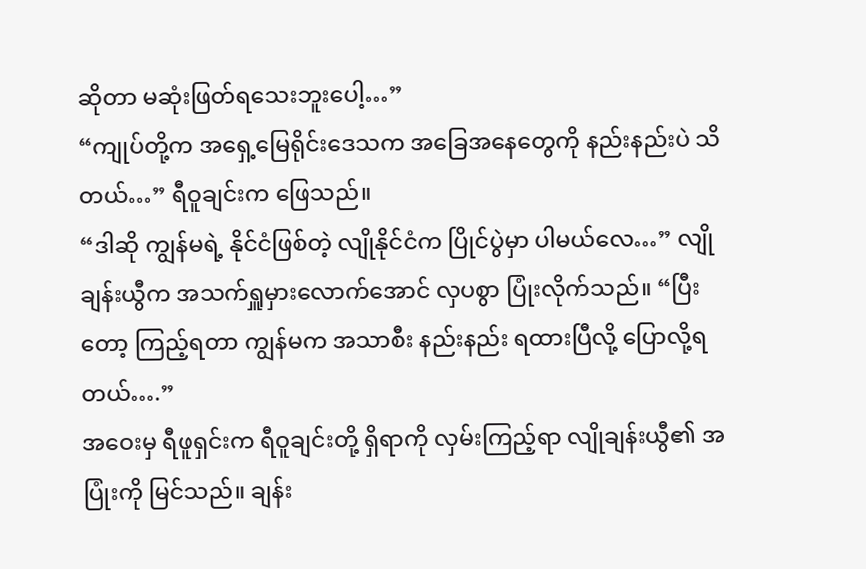ဆိုတာ မဆုံးဖြတ်ရသေးဘူးပေါ့…”
“ကျုပ်တို့က အရှေ့မြေရိုင်းဒေသက အခြေအနေတွေကို နည်းနည်းပဲ သိတယ်…” ရီဝူချင်းက ဖြေသည်။
“ဒါဆို ကျွန်မရဲ့ နိုင်ငံဖြစ်တဲ့ လျိုနိုင်ငံက ပြိုင်ပွဲမှာ ပါမယ်လေ…” လျိုချန်းယွီက အသက်ရှူမှားလောက်အောင် လှပစွာ ပြုံးလိုက်သည်။ “ပြီးတော့ ကြည့်ရတာ ကျွန်မက အသာစီး နည်းနည်း ရထားပြီလို့ ပြောလို့ရတယ်….”
အဝေးမှ ရီဖူရှင်းက ရီဝူချင်းတို့ ရှိရာကို လှမ်းကြည့်ရာ လျိုချန်းယွီ၏ အပြုံးကို မြင်သည်။ ချန်း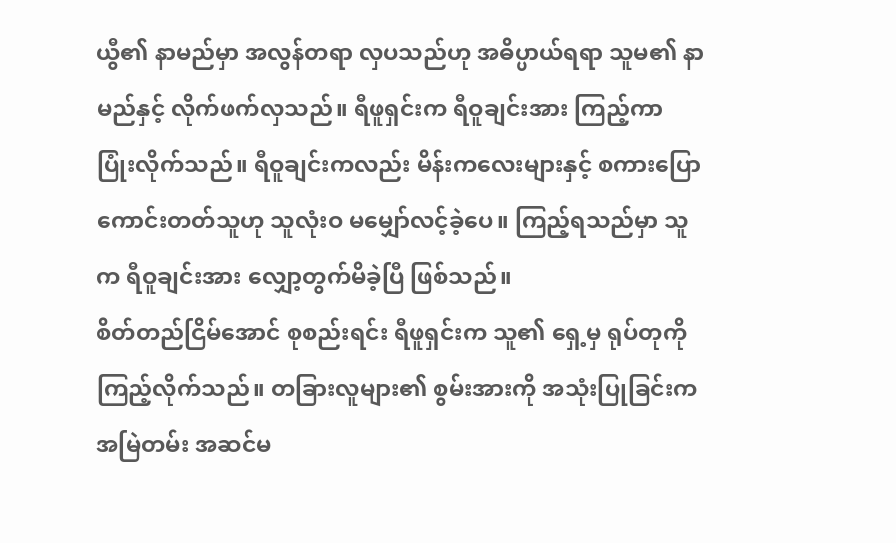ယွီ၏ နာမည်မှာ အလွန်တရာ လှပသည်ဟု အဓိပ္ပာယ်ရရာ သူမ၏ နာမည်နှင့် လိုက်ဖက်လှသည်။ ရီဖူရှင်းက ရီဝူချင်းအား ကြည့်ကာ ပြုံးလိုက်သည်။ ရီဝူချင်းကလည်း မိန်းကလေးများနှင့် စကားပြော ကောင်းတတ်သူဟု သူလုံးဝ မမျှော်လင့်ခဲ့ပေ။ ကြည့်ရသည်မှာ သူက ရီဝူချင်းအား လျှော့တွက်မိခဲ့ပြီ ဖြစ်သည်။
စိတ်တည်ငြိမ်အောင် စုစည်းရင်း ရီဖူရှင်းက သူ၏ ရှေ့မှ ရုပ်တုကို ကြည့်လိုက်သည်။ တခြားလူများ၏ စွမ်းအားကို အသုံးပြုခြင်းက အမြဲတမ်း အဆင်မ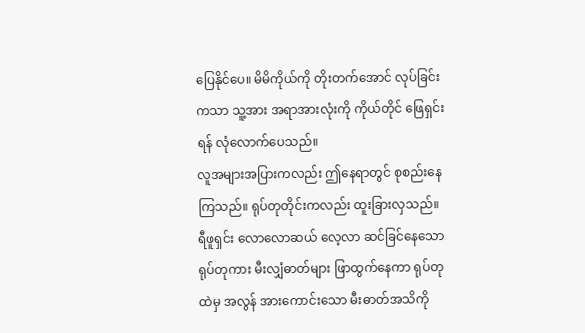ပြေနိုင်ပေ။ မိမိကိုယ်ကို တိုးတက်အောင် လုပ်ခြင်းကသာ သူ့အား အရာအားလုံးကို ကိုယ်တိုင် ဖြေရှင်းရန် လုံလောက်ပေသည်။
လူအများအပြားကလည်း ဤနေရာတွင် စုစည်းနေကြသည်။ ရုပ်တုတိုင်းကလည်း ထူးခြားလှသည်။ ရီဖူရှင်း လောလောဆယ် လေ့လာ ဆင်ခြင်နေသော ရုပ်တုကား မီးလျှံဓာတ်များ ဖြာထွက်နေကာ ရုပ်တုထဲမှ အလွန် အားကောင်းသော မီးဓာတ်အသိကို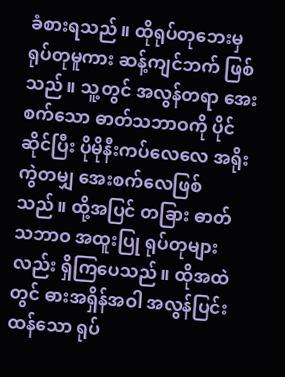ခံစားရသည်။ ထိုရုပ်တုဘေးမှ ရုပ်တုမူကား ဆန့်ကျင်ဘက် ဖြစ်သည်။ သူ့တွင် အလွန်တရာ အေးစက်သော ဓာတ်သဘာဝကို ပိုင်ဆိုင်ပြီး ပိုမိုနီးကပ်လေလေ အရိုးကွဲတမျှ အေးစက်လေဖြစ်သည်။ ထို့အပြင် တခြား ဓာတ်သဘာဝ အထူးပြု ရုပ်တုများလည်း ရှိကြပေသည်။ ထိုအထဲတွင် ဓားအရှိန်အဝါ အလွန်ပြင်းထန်သော ရုပ်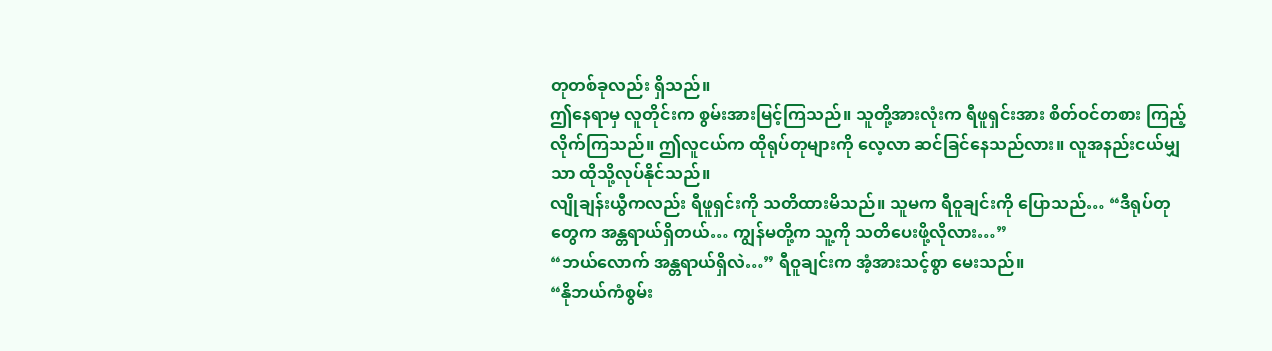တုတစ်ခုလည်း ရှိသည်။
ဤနေရာမှ လူတိုင်းက စွမ်းအားမြင့်ကြသည်။ သူတို့အားလုံးက ရီဖူရှင်းအား စိတ်ဝင်တစား ကြည့်လိုက်ကြသည်။ ဤလူငယ်က ထိုရုပ်တုများကို လေ့လာ ဆင်ခြင်နေသည်လား။ လူအနည်းငယ်မျှသာ ထိုသို့လုပ်နိုင်သည်။
လျိုချန်းယွီကလည်း ရီဖူရှင်းကို သတိထားမိသည်။ သူမက ရီဝူချင်းကို ပြောသည်… “ဒီရုပ်တုတွေက အန္တရာယ်ရှိတယ်… ကျွန်မတို့က သူ့ကို သတိပေးဖို့လိုလား…”
“ဘယ်လောက် အန္တရာယ်ရှိလဲ…” ရီဝူချင်းက အံ့အားသင့်စွာ မေးသည်။
“နိုဘယ်ကံစွမ်း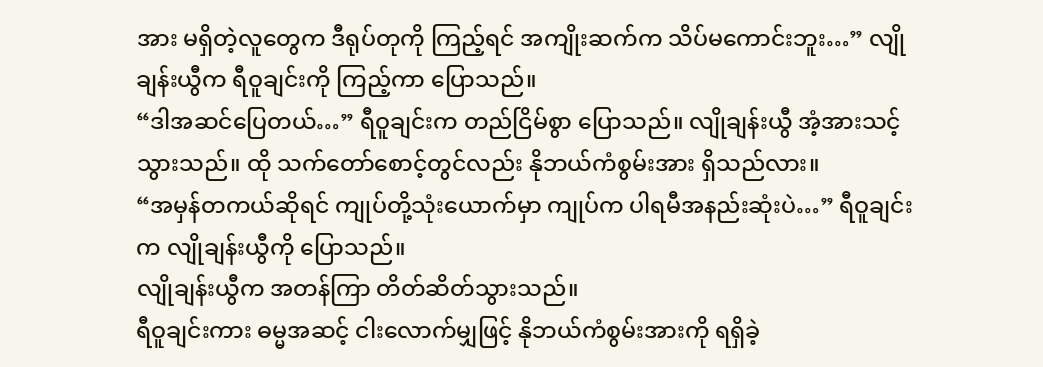အား မရှိတဲ့လူတွေက ဒီရုပ်တုကို ကြည့်ရင် အကျိုးဆက်က သိပ်မကောင်းဘူး…” လျိုချန်းယွီက ရီဝူချင်းကို ကြည့်ကာ ပြောသည်။
“ဒါအဆင်ပြေတယ်…” ရီဝူချင်းက တည်ငြိမ်စွာ ပြောသည်။ လျိုချန်းယွီ အံ့အားသင့် သွားသည်။ ထို သက်တော်စောင့်တွင်လည်း နိုဘယ်ကံစွမ်းအား ရှိသည်လား။
“အမှန်တကယ်ဆိုရင် ကျုပ်တို့သုံးယောက်မှာ ကျုပ်က ပါရမီအနည်းဆုံးပဲ…” ရီဝူချင်းက လျိုချန်းယွီကို ပြောသည်။
လျိုချန်းယွီက အတန်ကြာ တိတ်ဆိတ်သွားသည်။
ရီဝူချင်းကား ဓမ္မအဆင့် ငါးလောက်မျှဖြင့် နိုဘယ်ကံစွမ်းအားကို ရရှိခဲ့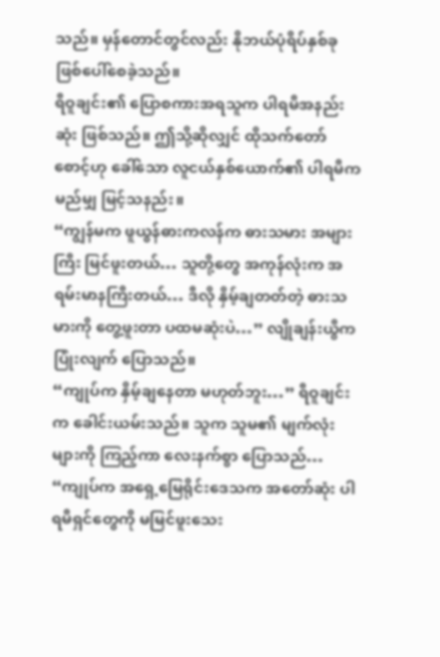သည်။ မှန်တောင်တွင်လည်း နိုဘယ်ပုံရိပ်နှစ်ခု ဖြစ်ပေါ်စေခဲ့သည်။
ရီဝူချင်း၏ ပြောစကားအရသူက ပါရမီအနည်းဆုံး ဖြစ်သည်။ ဤသို့ဆိုလျှင် ထိုသက်တော်စောင့်ဟု ခေါ်သော လူငယ်နှစ်ယောက်၏ ပါရမီက မည်မျှ မြင့်သနည်း။
“ကျွန်မက ဖူယွန်ဓားကလန်က ဓားသမား အများကြီး မြင်ဖူးတယ်… သူတို့တွေ အကုန်လုံးက အရမ်းမာနကြီးတယ်… ဒီလို နှိမ့်ချတတ်တဲ့ ဓားသမားကို တွေ့ဖူးတာ ပထမဆုံးပဲ…” လျိုချန်းယွီက ပြုံးလျက် ပြောသည်။
“ကျုပ်က နှိမ့်ချနေတာ မဟုတ်ဘူး…” ရီဝူချင်းက ခေါင်းယမ်းသည်။ သူက သူမ၏ မျက်လုံးများကို ကြည့်ကာ လေးနက်စွာ ပြောသည်… “ကျုပ်က အရှေ့မြေရိုင်းဒေသက အတော်ဆုံး ပါရမီရှင်တွေကို မမြင်ဖူးသေး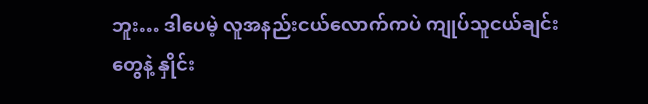ဘူး… ဒါပေမဲ့ လူအနည်းငယ်လောက်ကပဲ ကျုပ်သူငယ်ချင်းတွေနဲ့ နှိုင်း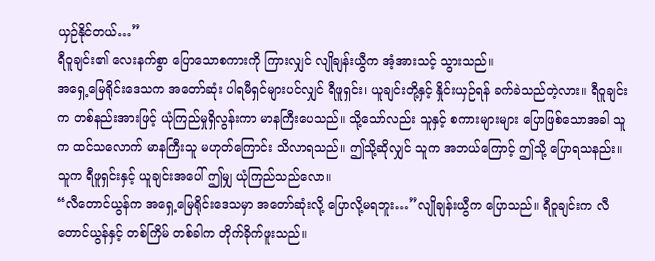ယှဉ်နိုင်တယ်…”
ရီဝူချင်း၏ လေးနက်စွာ ပြောသောစကားကို ကြားလျှင် လျိုချန်းယွီက အံ့အားသင့် သွားသည်။
အရှေ့မြေရိုင်းဒေသက အတော်ဆုံး ပါရမီရှင်များပင်လျှင် ရီဖူရှင်း၊ ယူချင်းတို့နှင့် နှိုင်းယှဉ်ရန် ခက်ခဲသည်တဲ့လား။ ရီဝူချင်းက တစ်နည်းအားဖြင့် ယုံကြည်မှုရှိလွန်းကာ မာနကြီးပေသည်။ သို့သော်လည်း သူနှင့် စကားများများ ပြောဖြစ်သောအခါ သူက ထင်သလောက် မာနကြီးသူ မဟုတ်ကြောင်း သိလာရသည်။ ဤသို့ဆိုလျှင် သူက အဘယ်ကြောင့် ဤသို့ ပြောရသနည်း။ သူက ရီဖူရှင်းနှင့် ယူချင်းအပေါ် ဤမျှ ယုံကြည်သည်လော။
“လီတောင်ယွန်က အရှေ့မြေရိုင်းဒေသမှာ အတော်ဆုံးလို့ ပြောလို့မရဘူး…”လျိုချန်းယွီက ပြောသည်။ ရီဝူချင်းက လီတောင်ယွန်နှင့် တစ်ကြိမ် တစ်ခါက တိုက်ခိုက်ဖူးသည်။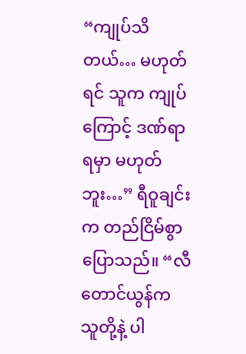“ကျုပ်သိတယ်… မဟုတ်ရင် သူက ကျုပ်ကြောင့် ဒဏ်ရာရမှာ မဟုတ်ဘူး…” ရီဝူချင်းက တည်ငြိမ်စွာ ပြောသည်။ “လီတောင်ယွန်က သူတို့နဲ့ ပါ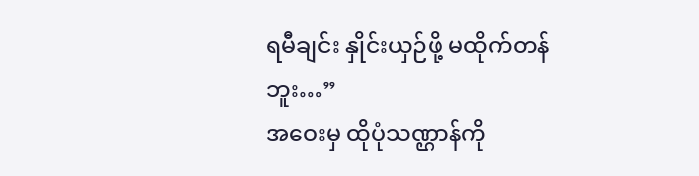ရမီချင်း နှိုင်းယှဉ်ဖို့ မထိုက်တန်ဘူး…”
အဝေးမှ ထိုပုံသဏ္ဌာန်ကို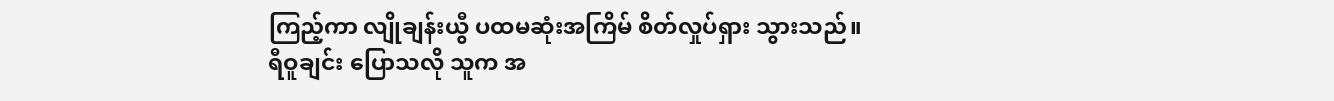ကြည့်ကာ လျိုချန်းယွီ ပထမဆုံးအကြိမ် စိတ်လှုပ်ရှား သွားသည်။
ရီဝူချင်း ပြောသလို သူက အ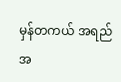မှန်တကယ် အရည်အ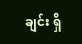ချင်း ရှိ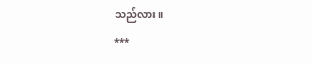သည်လား။
***